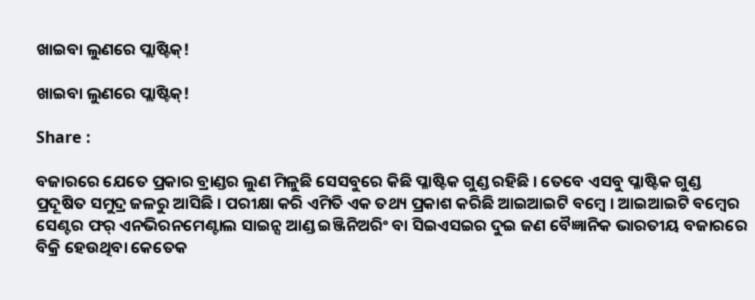ଖାଇବା ଲୁଣରେ ପ୍ଲାଷ୍ଟିକ୍!

ଖାଇବା ଲୁଣରେ ପ୍ଲାଷ୍ଟିକ୍!

Share :

ବଜାରରେ ଯେତେ ପ୍ରକାର ବ୍ରାଣ୍ଡର ଲୁଣ ମିଳୁଛି ସେସବୁରେ କିଛି ପ୍ଳାଷ୍ଟିକ ଗୁଣ୍ଡ ରହିଛି । ତେବେ ଏସବୁ ପ୍ଳାଷ୍ଟିକ ଗୁଣ୍ଡ ପ୍ରଦୂଷିତ ସମୁଦ୍ର ଜଳରୁ ଆସିଛି । ପରୀକ୍ଷା କରି ଏମିତି ଏକ ତଥ୍ୟ ପ୍ରକାଶ କରିଛି ଆଇଆଇଟି ବମ୍ବେ । ଆଇଆଇଟି ବମ୍ବେର ସେଣ୍ଟର ଫର୍ ଏନଭିରନମେଣ୍ଟାଲ ସାଇନ୍ସ ଆଣ୍ଡ ଇଞ୍ଜିନିଅରିଂ ବା ସିଇଏସଇର ଦୁଇ ଜଣ ବୈଜ୍ଞାନିକ ଭାରତୀୟ ବଜାରରେ ବିକ୍ରି ହେଉଥିବା କେତେକ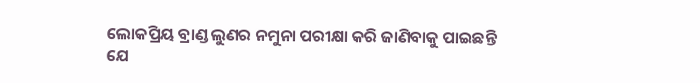ଲୋକପ୍ରିୟ ବ୍ରାଣ୍ଡ ଲୁଣର ନମୁନା ପରୀକ୍ଷା କରି ଜାଣିବାକୁ ପାଇଛନ୍ତି ଯେ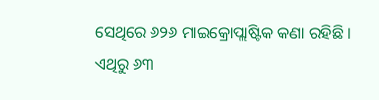ସେଥିରେ ୬୨୬ ମାଇକ୍ରୋପ୍ଲାଷ୍ଟିକ କଣା ରହିଛି । ଏଥିରୁ ୬୩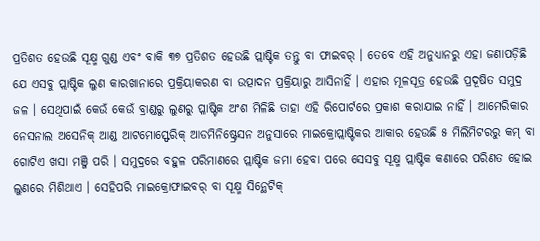ପ୍ରତିଶତ ହେଉଛି ସୂକ୍ଷ୍ମ ଗୁଣ୍ଡ ଏବଂ ବାକି ୩୭ ପ୍ରତିଶତ ହେଉଛି ପ୍ଲାଷ୍ଟିକ ତନ୍ତୁ ବା ଫାଇବର୍ । ତେବେ ଏହି ଅନୁଧ୍ୟାନରୁ ଏହା ଜଣାପଡ଼ିଛି ଯେ ଏସବୁ ପ୍ଲାଷ୍ଟିକ ଲୁଣ କାରଖାନାରେ ପ୍ରକ୍ରିୟାକରଣ ବା ଉତ୍ପାଦନ ପ୍ରକ୍ରିୟାରୁ ଆସିନାହିଁ । ଏହାର ମୂଳସୂତ୍ର ହେଉଛି ପ୍ରଦୂଷିତ ସମୁଦ୍ର ଜଳ । ସେଥିପାଇଁ କେଉଁ କେଉଁ ବ୍ରାଣ୍ଡରୁ ଲୁଣରୁ ପ୍ଳାଷ୍ଟିକ ଅଂଶ ମିଳିଛି ତାହା ଏହି ରିପୋର୍ଟରେ ପ୍ରକାଶ କରାଯାଇ ନାହିଁ । ଆମେରିକାର ନେସନାଲ ଅସେନିକ୍ ଆଣ୍ଡ ଆଟମୋସ୍ଫେରିକ୍ ଆଡମିନିଷ୍ଟ୍ରେସନ ଅନୁସାରେ ମାଇକ୍ରୋପ୍ଲାଷ୍ଟିକର ଆକାର ହେଉଛି ୫ ମିଲିମିଟରରୁ କମ୍ ବା ଗୋଟିଏ ଖସା ମଞ୍ଜି ପରି । ସମୁଦ୍ରରେ ବହୁଳ ପରିମାଣରେ ପ୍ଲାଷ୍ଟିକ ଜମା ହେବା ପରେ ସେସବୁ ସୂକ୍ଷ୍ମ ପ୍ଲାଷ୍ଟିକ କଣାରେ ପରିଣତ ହୋଇ ଲୁଣରେ ମିଶିଥାଏ । ସେହିପରି ମାଇକ୍ରୋଫାଇବର୍ ବା ସୂକ୍ଷ୍ମ ସିନ୍ଥେଟିକ୍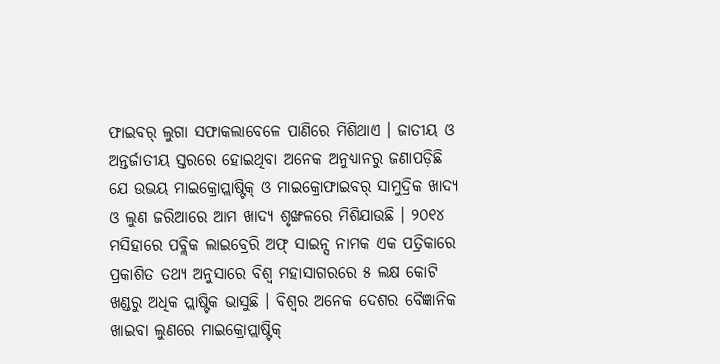ଫାଇବର୍ ଲୁଗା ସଫାକଲାବେଳେ ପାଣିରେ ମିଶିଥାଏ । ଜାତୀୟ ଓ ଅନ୍ତର୍ଜାତୀୟ ସ୍ତରରେ ହୋଇଥିବା ଅନେକ ଅନୁଧ୍ୟାନରୁ ଜଣାପଡ଼ିଛି ଯେ ଉଭୟ ମାଇକ୍ରୋପ୍ଲାଷ୍ଟିକ୍ ଓ ମାଇକ୍ରୋଫାଇବର୍ ସାମୁଦ୍ରିକ ଖାଦ୍ୟ ଓ ଲୁଣ ଜରିଆରେ ଆମ ଖାଦ୍ୟ ଶୃଙ୍ଖଳରେ ମିଶିଯାଉଛି । ୨୦୧୪ ମସିହାରେ ପବ୍ଲିକ ଲାଇବ୍ରେରି ଅଫ୍ ସାଇନ୍ସ ନାମକ ଏକ ପତ୍ରିକାରେ ପ୍ରକାଶିତ ତଥ୍ୟ ଅନୁସାରେ ବିଶ୍ୱ ମହାସାଗରରେ ୫ ଲକ୍ଷ କୋଟି ଖଣ୍ଡରୁ ଅଧିକ ପ୍ଲାଷ୍ଟିକ ଭାସୁଛି । ବିଶ୍ୱର ଅନେକ ଦେଶର ବୈଜ୍ଞାନିକ ଖାଇବା ଲୁଣରେ ମାଇକ୍ରୋପ୍ଲାଷ୍ଟିକ୍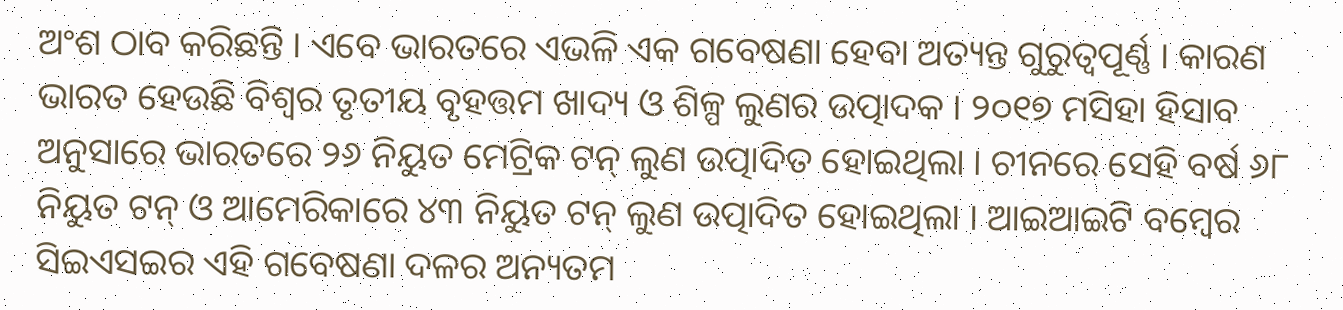ଅଂଶ ଠାବ କରିଛନ୍ତି । ଏବେ ଭାରତରେ ଏଭଳି ଏକ ଗବେଷଣା ହେବା ଅତ୍ୟନ୍ତ ଗୁରୁତ୍ୱପୂର୍ଣ୍ଣ । କାରଣ ଭାରତ ହେଉଛି ବିଶ୍ୱର ତୃତୀୟ ବୃହତ୍ତମ ଖାଦ୍ୟ ଓ ଶିଳ୍ପ ଲୁଣର ଉତ୍ପାଦକ । ୨୦୧୭ ମସିହା ହିସାବ ଅନୁସାରେ ଭାରତରେ ୨୬ ନିୟୁତ ମେଟ୍ରିକ ଟନ୍ ଲୁଣ ଉତ୍ପାଦିତ ହୋଇଥିଲା । ଚୀନରେ ସେହି ବର୍ଷ ୬୮ ନିୟୁତ ଟନ୍ ଓ ଆମେରିକାରେ ୪୩ ନିୟୁତ ଟନ୍ ଲୁଣ ଉତ୍ପାଦିତ ହୋଇଥିଲା । ଆଇଆଇଟି ବମ୍ବେର ସିଇଏସଇର ଏହି ଗବେଷଣା ଦଳର ଅନ୍ୟତମ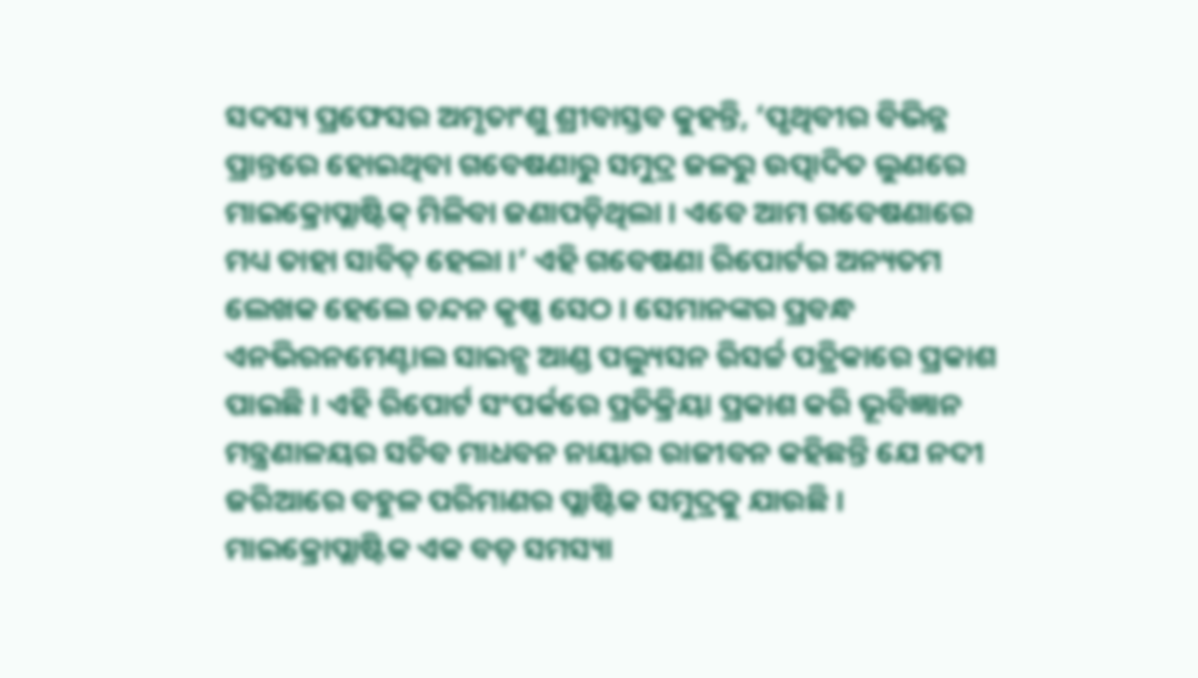ସଦସ୍ୟ ପ୍ରଫେସର ଅମୃତାଂଶୁ ଶ୍ରୀବାସ୍ତବ କୁହନ୍ତି, ‘ପୃଥିବୀର ବିଭିନ୍ନ ପ୍ରାନ୍ତରେ ହୋଇଥିବା ଗବେଷଣାରୁ ସମୁଦ୍ର ଜଳରୁ ଉତ୍ପାଦିତ ଲୁଣରେ ମାଇକ୍ରୋପ୍ଲାଷ୍ଟିକ୍ ମିଳିବା ଜଣାପଡ଼ିଥିଲା । ଏବେ ଆମ ଗବେଷଣାରେ ମଧ୍ୟ ତାହା ସାବିତ୍ ହେଲା ।’ ଏହି ଗବେଷଣା ରିପୋର୍ଟର ଅନ୍ୟତମ ଲେଖକ ହେଲେ ଚନ୍ଦନ କୃଷ୍ଣ ସେଠ । ସେମାନଙ୍କର ପ୍ରବନ୍ଧ ଏନଭିରନମେଣ୍ଟାଲ ସାଇନ୍ସ ଆଣ୍ଡ ପଲ୍ୟୁସନ ରିସର୍ଚ୍ଚ ପତ୍ରିକାରେ ପ୍ରକାଶ ପାଇଛି । ଏହି ରିପୋର୍ଟ ସଂପର୍କରେ ପ୍ରତିକ୍ରିୟା ପ୍ରକାଶ କରି ଭୂବିଜ୍ଞାନ ମନ୍ତ୍ରଣାଳୟର ସଚିବ ମାଧବନ ନାୟାର ରାଜୀବନ କହିଛନ୍ତି ଯେ ନଦୀ ଜରିଆରେ ବହୁଳ ପରିମାଣର ପ୍ଲାଷ୍ଟିକ ସମୁଦ୍ରକୁ ଯାଉଛି । ମାଇକ୍ରୋପ୍ଲାଷ୍ଟିକ ଏକ ବଡ଼ ସମସ୍ୟା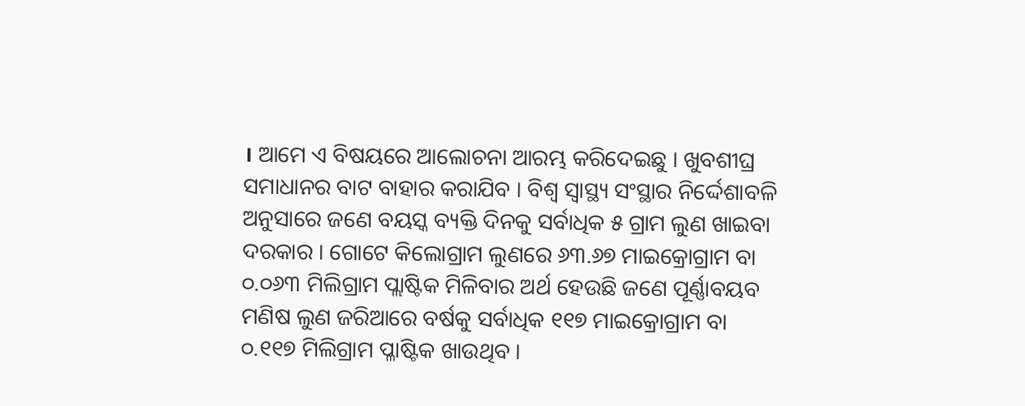। ଆମେ ଏ ବିଷୟରେ ଆଲୋଚନା ଆରମ୍ଭ କରିଦେଇଛୁ । ଖୁବଶୀଘ୍ର ସମାଧାନର ବାଟ ବାହାର କରାଯିବ । ବିଶ୍ୱ ସ୍ୱାସ୍ଥ୍ୟ ସଂସ୍ଥାର ନିର୍ଦ୍ଦେଶାବଳି ଅନୁସାରେ ଜଣେ ବୟସ୍କ ବ୍ୟକ୍ତି ଦିନକୁ ସର୍ବାଧିକ ୫ ଗ୍ରାମ ଲୁଣ ଖାଇବା ଦରକାର । ଗୋଟେ କିଲୋଗ୍ରାମ ଲୁଣରେ ୬୩.୬୭ ମାଇକ୍ରୋଗ୍ରାମ ବା ୦.୦୬୩ ମିଲିଗ୍ରାମ ପ୍ଲାଷ୍ଟିକ ମିଳିବାର ଅର୍ଥ ହେଉଛି ଜଣେ ପୂର୍ଣ୍ଣାବୟବ ମଣିଷ ଲୁଣ ଜରିଆରେ ବର୍ଷକୁ ସର୍ବାଧିକ ୧୧୭ ମାଇକ୍ରୋଗ୍ରାମ ବା ୦.୧୧୭ ମିଲିଗ୍ରାମ ପ୍ଳାଷ୍ଟିକ ଖାଉଥିବ ।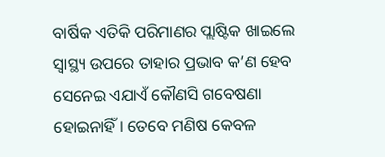ବାର୍ଷିକ ଏତିକି ପରିମାଣର ପ୍ଲାଷ୍ଟିକ ଖାଇଲେ ସ୍ୱାସ୍ଥ୍ୟ ଉପରେ ତାହାର ପ୍ରଭାବ କ’ଣ ହେବ ସେନେଇ ଏଯାଏଁ କୌଣସି ଗବେଷଣା ହୋଇନାହିଁ । ତେବେ ମଣିଷ କେବଳ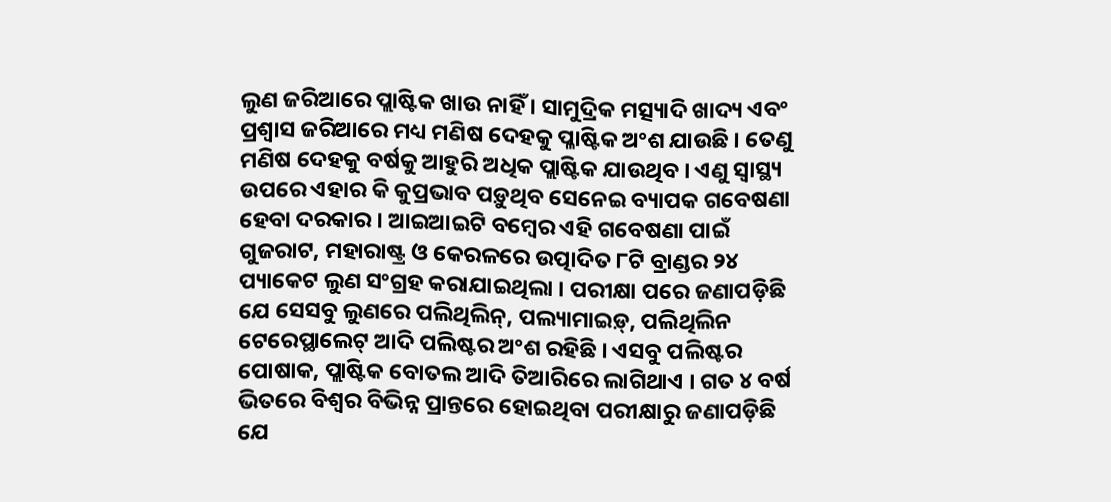ଲୁଣ ଜରିଆରେ ପ୍ଲାଷ୍ଟିକ ଖାଉ ନାହିଁ । ସାମୁଦ୍ରିକ ମତ୍ସ୍ୟାଦି ଖାଦ୍ୟ ଏବଂ ପ୍ରଶ୍ୱାସ ଜରିଆରେ ମଧ୍ୟ ମଣିଷ ଦେହକୁ ପ୍ଳାଷ୍ଟିକ ଅଂଶ ଯାଉଛି । ତେଣୁ ମଣିଷ ଦେହକୁ ବର୍ଷକୁ ଆହୁରି ଅଧିକ ପ୍ଲାଷ୍ଟିକ ଯାଉଥିବ । ଏଣୁ ସ୍ୱାସ୍ଥ୍ୟ ଉପରେ ଏହାର କି କୁପ୍ରଭାବ ପଡ଼ୁଥିବ ସେନେଇ ବ୍ୟାପକ ଗବେଷଣା ହେବା ଦରକାର । ଆଇଆଇଟି ବମ୍ବେର ଏହି ଗବେଷଣା ପାଇଁ ଗୁଜରାଟ, ମହାରାଷ୍ଟ୍ର ଓ କେରଳରେ ଉତ୍ପାଦିତ ୮ଟି ବ୍ରାଣ୍ଡର ୨୪ ପ୍ୟାକେଟ ଲୁଣ ସଂଗ୍ରହ କରାଯାଇଥିଲା । ପରୀକ୍ଷା ପରେ ଜଣାପଡ଼ିଛି ଯେ ସେସବୁ ଲୁଣରେ ପଲିଥିଲିନ୍, ପଲ୍ୟାମାଇଡ଼୍, ପଲିଥିଲିନ ଟେରେପ୍ଥାଲେଟ୍ ଆଦି ପଲିଷ୍ଟର ଅଂଶ ରହିଛି । ଏସବୁ ପଲିଷ୍ଟର ପୋଷାକ, ପ୍ଲାଷ୍ଟିକ ବୋତଲ ଆଦି ତିଆରିରେ ଲାଗିଥାଏ । ଗତ ୪ ବର୍ଷ ଭିତରେ ବିଶ୍ୱର ବିଭିନ୍ନ ପ୍ରାନ୍ତରେ ହୋଇଥିବା ପରୀକ୍ଷାରୁ ଜଣାପଡ଼ିଛି ଯେ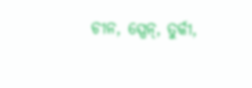ଚୀନ, ସ୍ପେନ୍, ତୁର୍କୀ,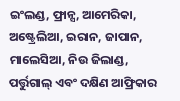ଇଂଲଣ୍ଡ, ଫ୍ରାନ୍ସ, ଆମେରିକା, ଅଷ୍ଟ୍ରେଲିଆ, ଇରାନ, ଜାପାନ, ମାଲେସିଆ, ନିଉ ଜିଲାଣ୍ଡ, ପର୍ତ୍ତୁଗାଲ୍ ଏବଂ ଦକ୍ଷିଣ ଆଫ୍ରିକାର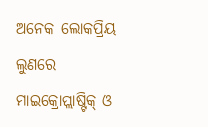ଅନେକ ଲୋକପ୍ରିୟ ଲୁଣରେ ମାଇକ୍ରୋପ୍ଲାଷ୍ଟିକ୍ ଓ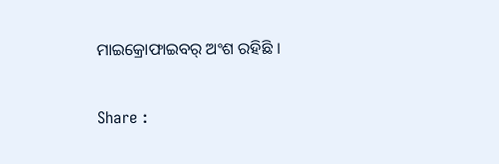ମାଇକ୍ରୋଫାଇବର୍ ଅଂଶ ରହିଛି ।

Share :